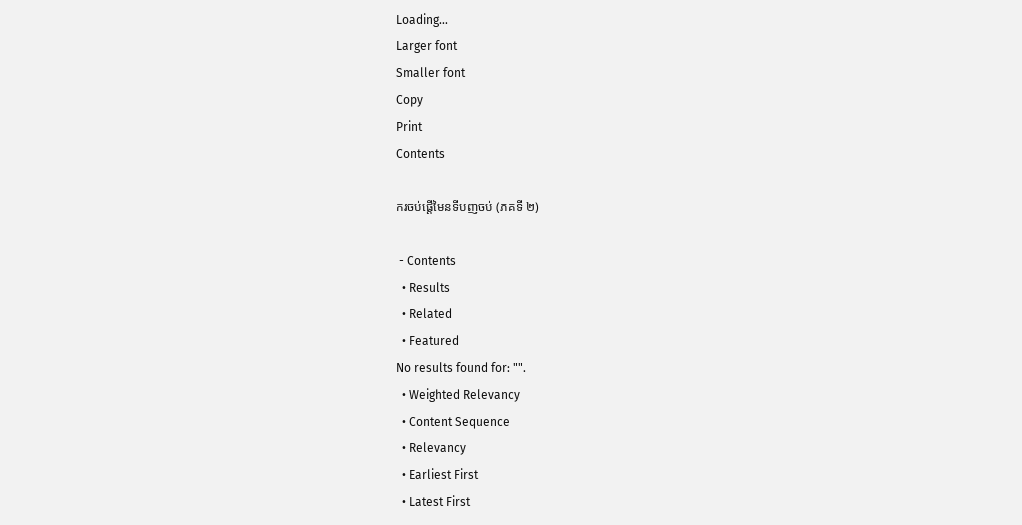Loading...
Larger font
Smaller font
Copy
Print
Contents

ករចប់ផ្តើមៃនទីបញចប់ (ភគទី ២)

 - Contents
  • Results
  • Related
  • Featured
No results found for: "".
  • Weighted Relevancy
  • Content Sequence
  • Relevancy
  • Earliest First
  • Latest First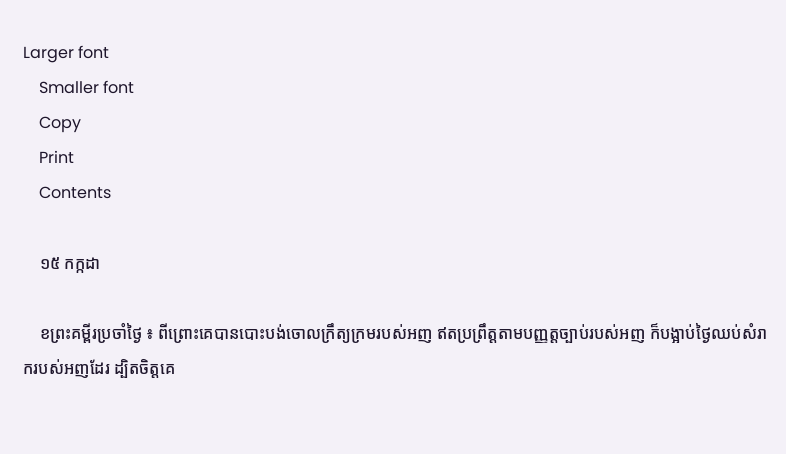Larger font
    Smaller font
    Copy
    Print
    Contents

    ១៥ កក្កដា

    ខព្រះគម្ពីរប្រចាំថ្ងៃ ៖ ពីព្រោះគេបានបោះបង់ចោលក្រឹត្យក្រមរបស់អញ ឥតប្រព្រឹត្តតាមបញ្ញត្តច្បាប់របស់អញ ក៏បង្អាប់ថ្ងៃឈប់សំរាករបស់អញដែរ ដ្បិតចិត្តគេ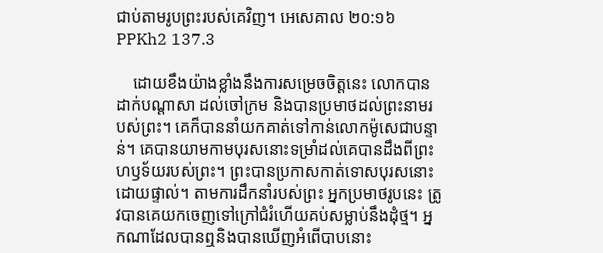ជាប់តាមរូបព្រះរបស់គេវិញ។ អេសេគាល ២០:១៦PPKh2 137.3

    ដោយខឹងយ៉ាងខ្លាំងនឹងការសម្រេចចិត្តនេះ លោកបានដាក់បណ្តាសា ដល់ចៅក្រម និងបានប្រមាថដល់ព្រះនាមរបស់ព្រះ។ គេក៏បាននាំយកគាត់ទៅកាន់លោកម៉ូសេជាបន្ទាន់។ គេបានយាមកាមបុរសនោះទម្រាំដល់គេបានដឹងពីព្រះហឫទ័យរបស់ព្រះ។ ព្រះបានប្រកាសកាត់ទោសបុរសនោះដោយផ្ទាល់។ តាមការដឹកនាំរបស់ព្រះ អ្នកប្រមាថរូបនេះ ត្រូវបានគេយកចេញទៅក្រៅជំរំហើយគប់សម្លាប់នឹងដុំថ្ម។ អ្នកណាដែលបានឮនិងបានឃើញអំពើបាបនោះ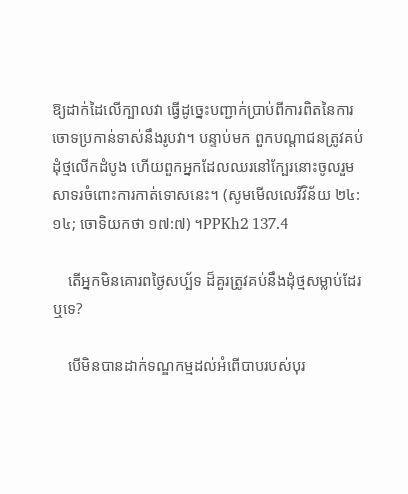ឱ្យដាក់ដៃលើក្បាលវា ធ្វើដូច្នេះបញ្ជាក់ប្រាប់ពីការពិតនៃការចោទប្រកាន់ទាស់នឹងរូបវា។ បន្ទាប់មក ពួកបណ្តាជនត្រូវគប់ដុំថ្មលើកដំបូង ហើយពួកអ្នកដែលឈរនៅក្បែរនោះចូលរួមសាទរចំពោះការកាត់ទោសនេះ។ (សូមមើលលេវីវិន័យ ២៤:១៤; ចោទិយកថា ១៧:៧) ។PPKh2 137.4

    តើអ្នកមិនគោរពថ្ងៃសប្ប័ទ ដ៏គួរត្រូវគប់នឹងដុំថ្មសម្លាប់ដែរឬទេ?

    បើមិនបានដាក់ទណ្ឌកម្មដល់អំពើបាបរបស់បុរ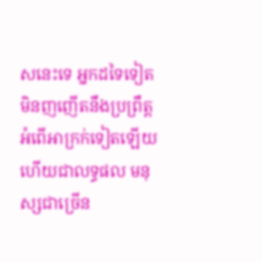សនេះទេ អ្នកដទៃទៀត មិនញញើតនឹងប្រព្រឹត្តអំពើអាក្រក់ទៀតឡើយ ហើយជាលទ្ធផល មនុស្សជាច្រើន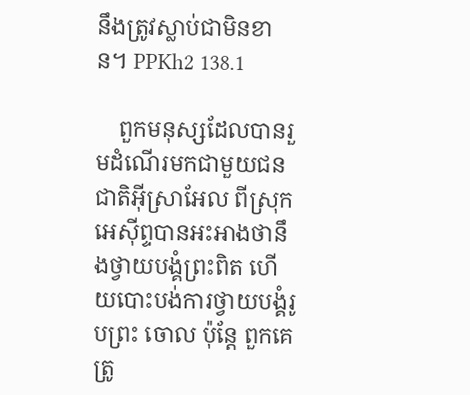នឹងត្រូវស្លាប់ជាមិនខាន។ PPKh2 138.1

    ពួកមនុស្សដែលបានរួមដំណើរមកជាមួយជនជាតិអ៊ីស្រាអែល ពីស្រុក អេស៊ីព្ទបានអះអាងថានឹងថ្វាយបង្គំព្រះពិត ហើយបោះបង់ការថ្វាយបង្គំរូបព្រះ ចោល ប៉ុន្តែ ពួកគេត្រូ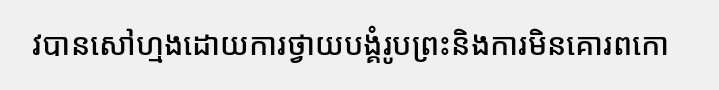វបានសៅហ្មងដោយការថ្វាយបង្គំរូបព្រះនិងការមិនគោរពកោ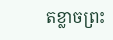តខ្លាចព្រះ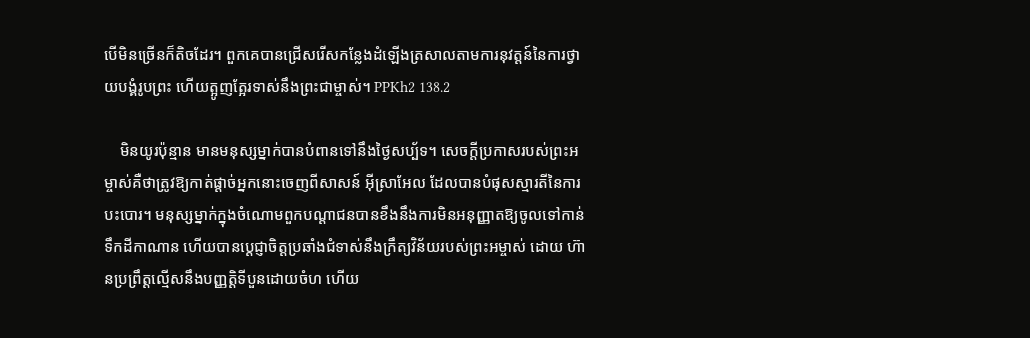បើមិនច្រើនក៏តិចដែរ។ ពួកគេបានជ្រើសរើសកន្លែងដំឡើងត្រសាលតាមការនុវត្តន៍នៃការថ្វាយបង្គំរូបព្រះ ហើយត្អូញត្អែរទាស់នឹងព្រះជាម្ចាស់។ PPKh2 138.2

    មិនយូរប៉ុន្មាន មានមនុស្សម្នាក់បានបំពានទៅនឹងថ្ងៃសប្ប័ទ។ សេចក្តីប្រកាសរបស់ព្រះអម្ចាស់គឺថាត្រូវឱ្យកាត់ផ្តាច់អ្នកនោះចេញពីសាសន៍ អ៊ីស្រាអែល ដែលបានបំផុសស្មារតីនៃការបះបោរ។ មនុស្សម្នាក់ក្នុងចំណោមពួកបណ្តាជនបានខឹងនឹងការមិនអនុញ្ញាតឱ្យចូលទៅកាន់ទឹកដីកាណាន ហើយបានប្តេជ្ញាចិត្តប្រឆាំងជំទាស់នឹងក្រឹត្យវិន័យរបស់ព្រះអម្ចាស់ ដោយ ហ៊ានប្រព្រឹត្ដល្មើសនឹងបញ្ញត្តិទីបួនដោយចំហ ហើយ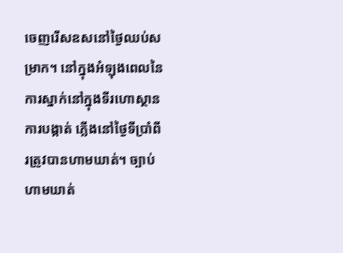ចេញរើសឧសនៅថ្ងៃឈប់សម្រាក។ នៅក្នុងអំឡុងពេលនៃការស្នាក់នៅក្នុងទីរហោស្ថាន ការបង្កាត់ ភ្លើងនៅថ្ងៃទីប្រាំពីរត្រូវបានហាមឃាត់។ ច្បាប់ហាមឃាត់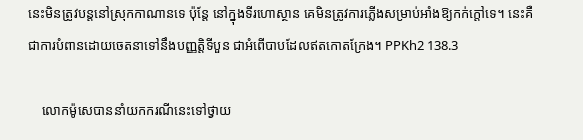នេះមិនត្រូវបន្តនៅស្រុកកាណានទេ ប៉ុន្តែ នៅក្នុងទីរហោស្ថាន គេមិនត្រូវការភ្លើងសម្រាប់អាំងឱ្យកក់ក្តៅទេ។ នេះគឺជាការបំពានដោយចេតនាទៅនឹងបញ្ញត្តិទីបួន ជាអំពើបាបដែលឥតកោតក្រែង។ PPKh2 138.3

    លោកម៉ូសេបាននាំយកករណីនេះទៅថ្វាយ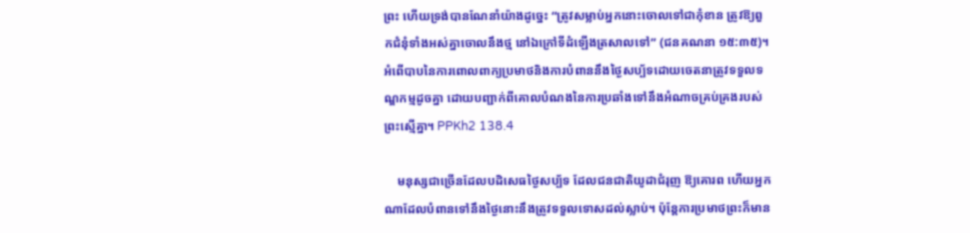ព្រះ ហើយទ្រង់បានណែនាំយ៉ាងដូច្នេះ “ត្រូវសម្លាប់អ្នកនោះចោលទៅជាកុំខាន ត្រូវឱ្យពួកជំនុំទាំងអស់គ្នាចោលនឹងថ្ម នៅឯក្រៅទីដំឡើងត្រសាលទៅ” (ជនគណនា ១៥:៣៥)។ អំពើបាបនៃការពោលពាក្យប្រមាថនិងការបំពាននឹងថ្ងៃសប្ប័ទដោយចេតនាត្រូវទទួលទណ្ឌកម្មដូចគ្នា ដោយបញ្ជាក់ពីគោលបំណងនៃការប្រឆាំងទៅនឹងអំណាចគ្រប់គ្រងរបស់ព្រះស្មើគ្នា។ PPKh2 138.4

    មនុស្សជាច្រើនដែលបដិសេធថ្ងៃសប្ប័ទ ដែលជនជាតិយូដាជំរុញ ឱ្យគោរព ហើយអ្នកណាដែលបំពានទៅនឹងថ្ងៃនោះនឹងត្រូវទទួលទោសដល់ស្លាប់។ ប៉ុន្តែការប្រមាថព្រះក៏មាន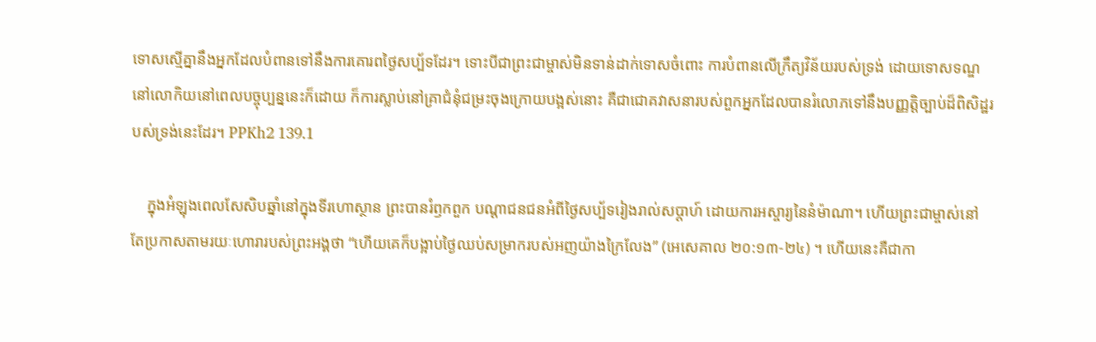ទោសស្មើគ្នានឹងអ្នកដែលបំពានទៅនឹងការគោរពថ្ងៃសប្ប័ទដែរ។ ទោះបីជាព្រះជាម្ចាស់មិនទាន់ដាក់ទោសចំពោះ ការបំពានលើក្រឹត្យវិន័យរបស់ទ្រង់ ដោយទោសទណ្ឌនៅលោកិយនៅពេលបច្ចុប្បន្ននេះក៏ដោយ ក៏ការស្លាប់នៅគ្រាជំនុំជម្រះចុងក្រោយបង្អស់នោះ គឺជាជោគវាសនារបស់ពួកអ្នកដែលបានរំលោភទៅនឹងបញ្ញត្តិច្បាប់ដ៏ពិសិដ្ឋរបស់ទ្រង់នេះដែរ។ PPKh2 139.1

    ក្នុងអំឡុងពេលសែសិបឆ្នាំនៅក្នុងទីរហោស្ថាន ព្រះបានរំឭកពួក បណ្តាជនជនអំពីថ្ងៃសប្ប័ទរៀងរាល់សប្តាហ៍ ដោយការអស្ចារ្យនៃនំម៉ាណា។ ហើយព្រះជាម្ចាស់នៅតែប្រកាសតាមរយៈហោរារបស់ព្រះអង្គថា “ហើយគេក៏បង្អាប់ថ្ងៃឈប់សម្រាករបស់អញយ៉ាងក្រៃលែង” (អេសេគាល ២០:១៣-២៤) ។ ហើយនេះគឺជាកា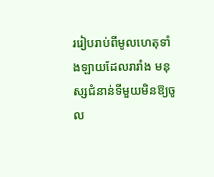ររៀបរាប់ពីមូលហេតុទាំងឡាយដែលរារាំង មនុស្សជំនាន់ទីមួយមិនឱ្យចូល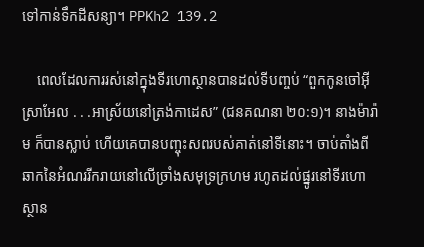ទៅកាន់ទឹកដីសន្យា។ PPKh2 139.2

    ពេលដែលការរស់នៅក្នុងទីរហោស្ថានបានដល់ទីបញ្ចប់ “ពួកកូនចៅអ៊ីស្រាអែល . . .អាស្រ័យនៅត្រង់កាដេស” (ជនគណនា ២០:១)។ នាងម៉ារ៉ាម ក៏បានស្លាប់ ហើយគេបានបញ្ចុះសពរបស់គាត់នៅទីនោះ។ ចាប់តាំងពីឆាកនៃអំណររីករាយនៅលើច្រាំងសមុទ្រក្រហម រហូតដល់ផ្នូរនៅទីរហោស្ថាន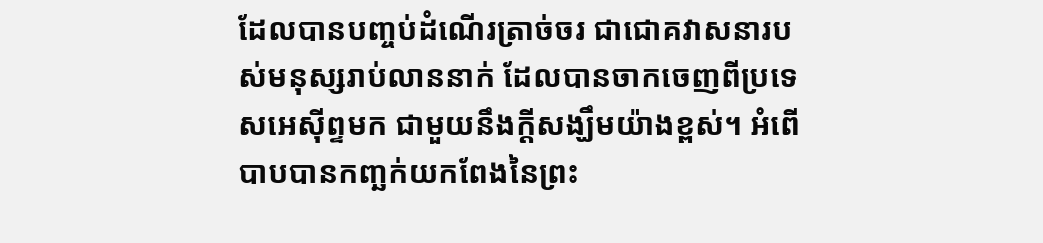ដែលបានបញ្ចប់ដំណើរត្រាច់ចរ ជាជោគវាសនារបស់មនុស្សរាប់លាននាក់ ដែលបានចាកចេញពីប្រទេសអេស៊ីព្ទមក ជាមួយនឹងក្តីសង្ឃឹមយ៉ាងខ្ពស់។ អំពើបាបបានកញ្ឆក់យកពែងនៃព្រះ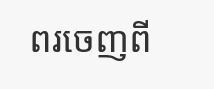ពរចេញពី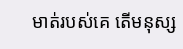មាត់របស់គេ តើមនុស្ស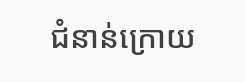ជំនាន់ក្រោយ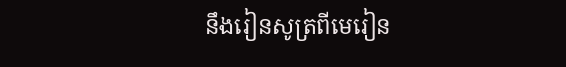នឹងរៀនសូត្រពីមេរៀន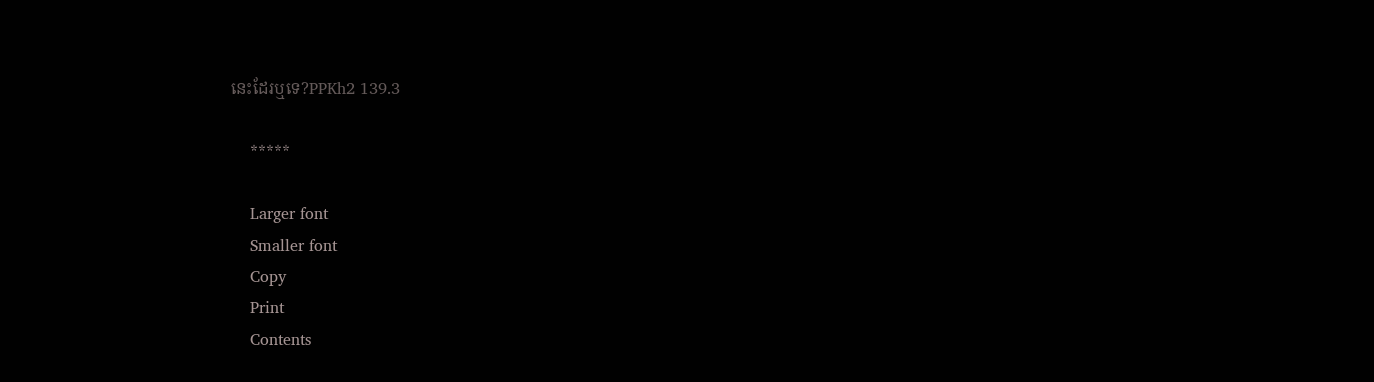នេះដែរឬទេ?PPKh2 139.3

    *****

    Larger font
    Smaller font
    Copy
    Print
    Contents